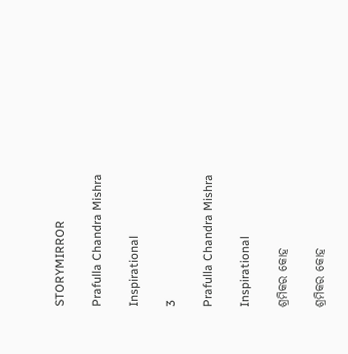STORYMIRROR

Prafulla Chandra Mishra

Inspirational

3

Prafulla Chandra Mishra

Inspirational

ଶ୍ରମିକର କୋହ

ଶ୍ରମିକର କୋହ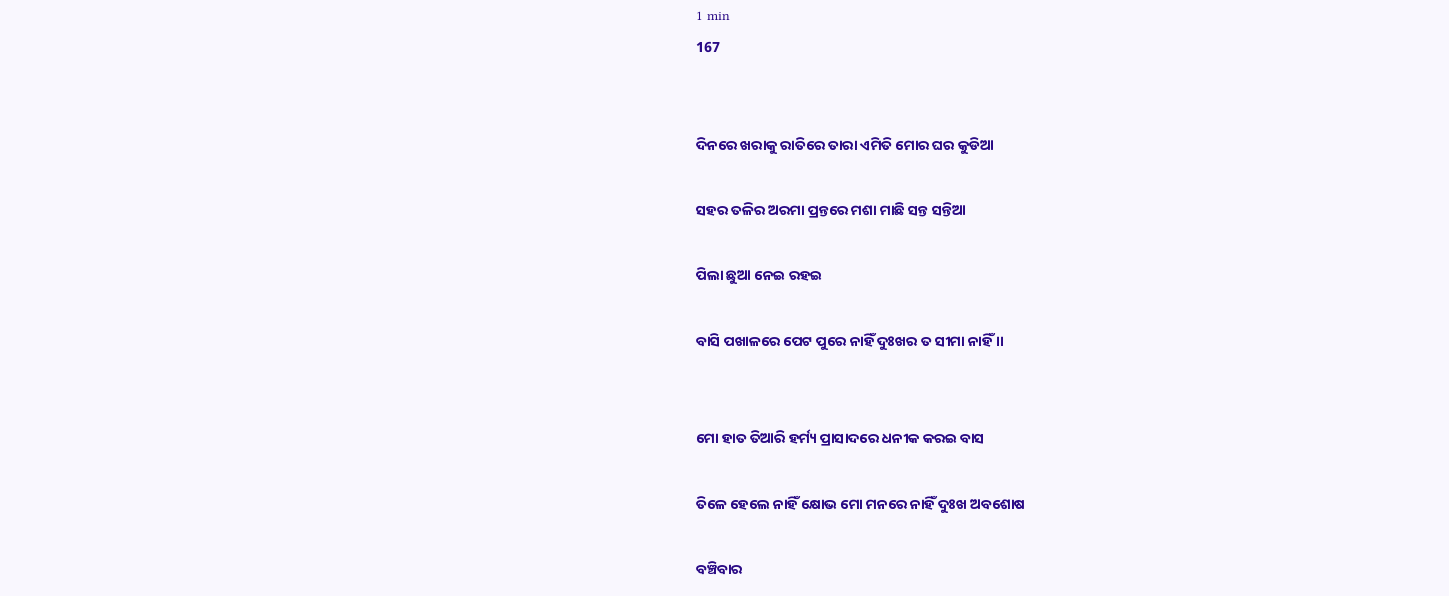1 min
167


ଦିନରେ ଖରାକୁ ରାତିରେ ତାରା ଏମିତି ମୋର ଘର କୁଡିଆ

ସହର ତଳିର ଅରମା ପ୍ରନ୍ତରେ ମଶା ମାଛି ସନ୍ତ ସନ୍ତିଆ

ପିଲା ଛୁଆ ନେଇ ରହଇ

ବାସି ପଖାଳରେ ପେଟ ପୁରେ ନାହିଁ ଦୁଃଖର ତ ସୀମା ନାହିଁ ।।


ମୋ ହାତ ତିଆରି ହର୍ମ୍ୟ ପ୍ରାସାଦରେ ଧନୀକ କରଇ ବାସ

ତିଳେ ହେଲେ ନାହିଁ କ୍ଷୋଭ ମୋ ମନରେ ନାହିଁ ଦୁଃଖ ଅବଶୋଷ

ବଞ୍ଚିବାର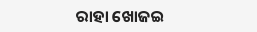ରାହା ଖୋଜଇ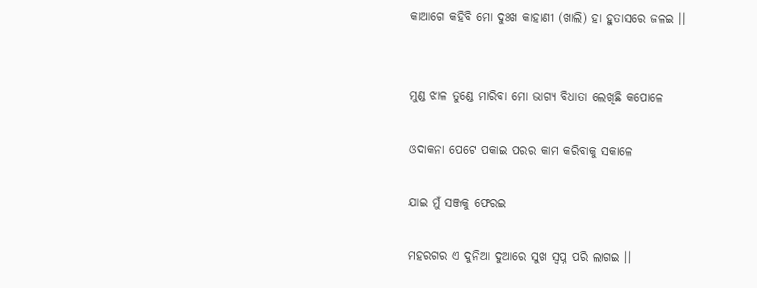କାଆଗେ କହିବି ମୋ ଦୁଃଖ କାହାଣୀ (ଖାଲି) ହା ହୁତାସରେ ଜଳଇ ।।


ମୁଣ୍ଡ ଝାଳ ତୁଣ୍ଡେ ମାରିବା ମୋ ଭାଗ୍ୟ ବିଧାତା ଲେଖିଛି କପୋଳେ

ଓଦାକନା ପେଟେ ପକାଇ ପରର କାମ କରିବାକୁ ସକାଳେ

ଯାଇ ମୁଁ ସଞ୍ଜକୁ ଫେରଇ

ମହରଗର ଏ ଦୁନିଆ ଦୁଆରେ ସୁଖ ସ୍ଵପ୍ନ ପରି ଲାଗଇ ।।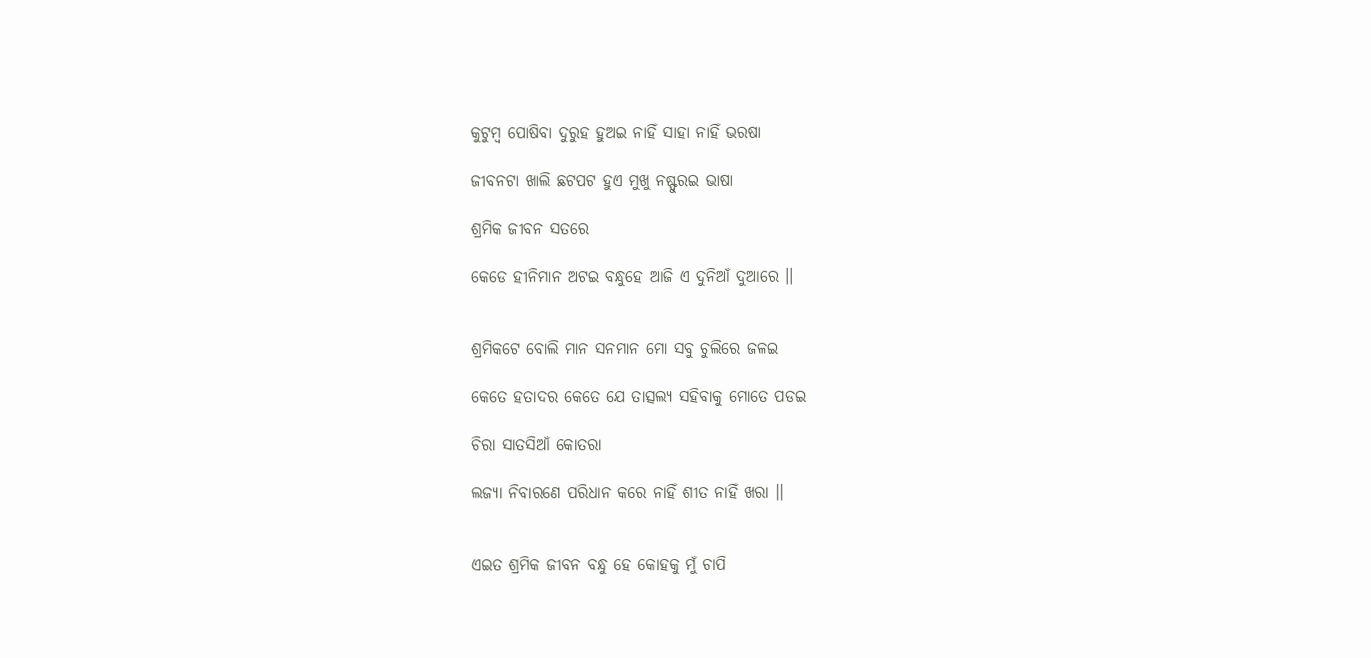କୁଟୁମ୍ଵ ପୋଷିବା ଦୁରୁହ ହୁଅଇ ନାହିଁ ସାହା ନାହିଁ ଭରଷା

ଜୀବନଟା ଖାଲି ଛଟପଟ ହୁଏ ମୁଖୁ ନଷ୍ଫୁରଇ ଭାଷା

ଶ୍ରମିକ ଜୀବନ ସତରେ

କେଡେ ହୀନିମାନ ଅଟଇ ବନ୍ଧୁହେ ଆଜି ଏ ଦୁନିଆଁ ଦୁଆରେ ।।


ଶ୍ରମିକଟେ ବୋଲି ମାନ ସନମାନ ମୋ ସବୁ ଚୁଲିରେ ଜଳଇ

କେତେ ହତାଦର କେତେ ଯେ ତାତ୍ସଲ୍ୟ ସହିବାକୁ ମୋତେ ପଡଇ

ଚିରା ସାତସିଆଁ କୋତରା

ଲଜ୍ୟା ନିବାରଣେ ପରିଧାନ କରେ ନାହିଁ ଶୀତ ନାହିଁ ଖରା ।।


ଏଇତ ଶ୍ରମିକ ଜୀବନ ବନ୍ଧୁ ହେ କୋହକୁ ମୁଁ ଚାପି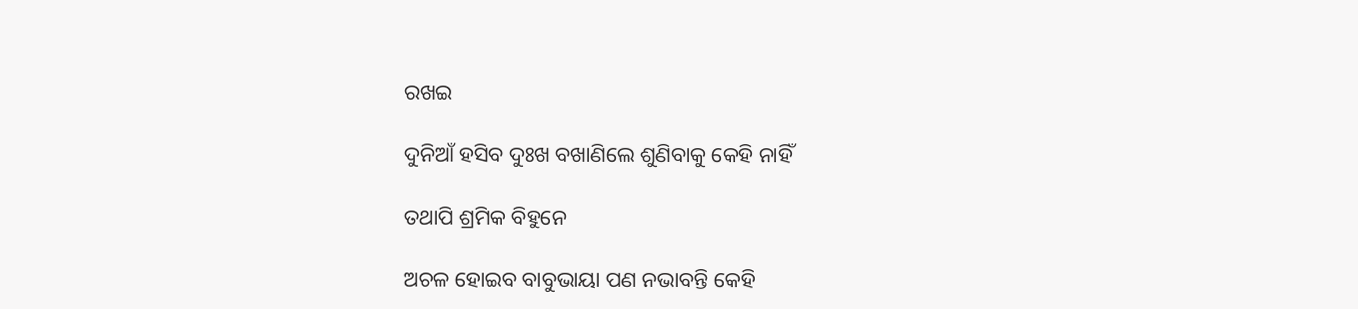ରଖଇ

ଦୁନିଆଁ ହସିବ ଦୁଃଖ ବଖାଣିଲେ ଶୁଣିବାକୁ କେହି ନାହିଁ

ତଥାପି ଶ୍ରମିକ ବିହୁନେ

ଅଚଳ ହୋଇବ ବାବୁଭାୟା ପଣ ନଭାବନ୍ତି କେହି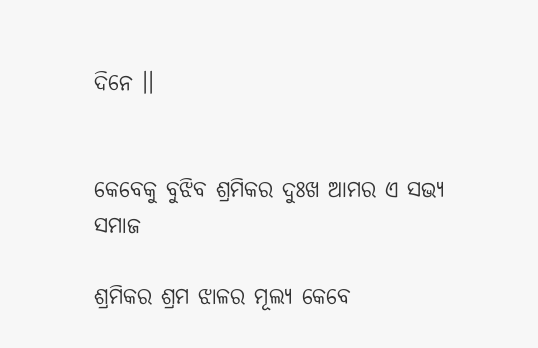ଦିନେ ।।


କେବେକୁ ବୁଝିବ ଶ୍ରମିକର ଦୁଃଖ ଆମର ଏ ସଭ୍ୟ ସମାଜ

ଶ୍ରମିକର ଶ୍ରମ ଝାଳର ମୂଲ୍ୟ କେବେ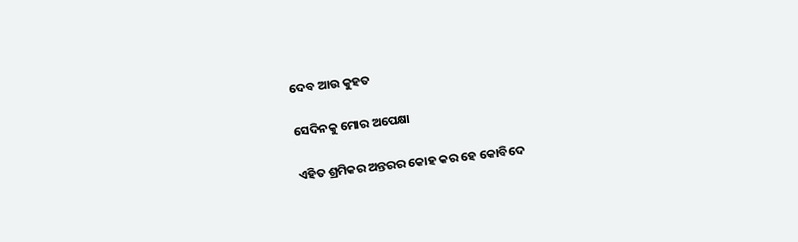ଦେବ ଆଉ କୁହତ

ସେଦିନକୁ ମୋର ଅପେକ୍ଷା

ଏହିତ ଶ୍ରମିକର ଅନ୍ତରର କୋହ କର ହେ କୋବିଦେ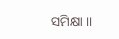ସମିକ୍ଷା ।।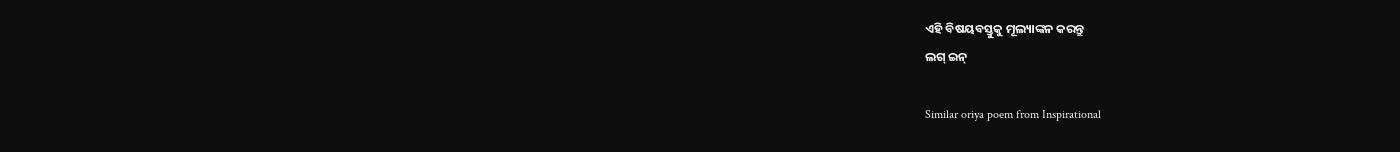ଏହି ବିଷୟବସ୍ତୁକୁ ମୂଲ୍ୟାଙ୍କନ କରନ୍ତୁ
ଲଗ୍ ଇନ୍

Similar oriya poem from Inspirational